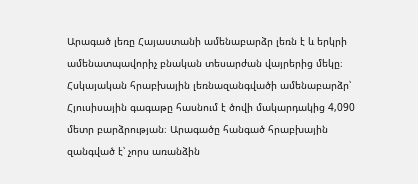Արագած լեռը Հայաստանի ամենաբարձր լեռն է և երկրի ամենատպավորիչ բնական տեսարժան վայրերից մեկը։ Հսկայական հրաբխային լեռնազանգվածի ամենաբարձր՝ Հյուսիսային գագաթը հասնում է ծովի մակարդակից 4,090 մետր բարձրության։ Արագածը հանգած հրաբխային զանգված է՝ չորս առանձին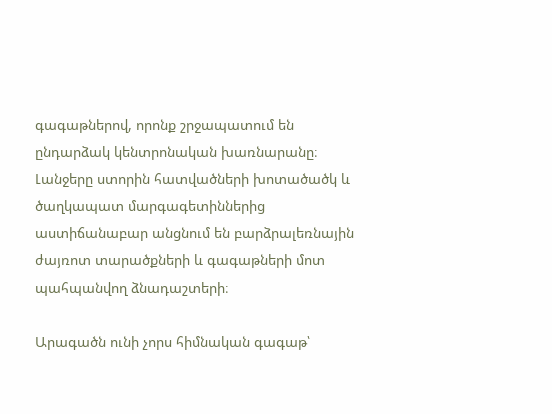գագաթներով, որոնք շրջապատում են ընդարձակ կենտրոնական խառնարանը։ Լանջերը ստորին հատվածների խոտածածկ և ծաղկապատ մարգագետիններից աստիճանաբար անցնում են բարձրալեռնային ժայռոտ տարածքների և գագաթների մոտ պահպանվող ձնադաշտերի։

Արագածն ունի չորս հիմնական գագաթ՝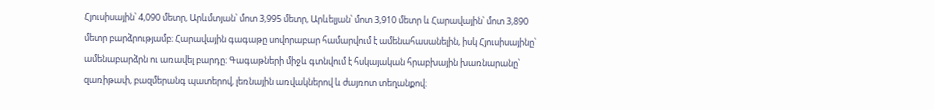Հյուսիսային՝ 4,090 մետր, Արևմտյան՝ մոտ 3,995 մետր, Արևելյան՝ մոտ 3,910 մետր և Հարավային՝ մոտ 3,890 մետր բարձրությամբ։ Հարավային գագաթը սովորաբար համարվում է ամենահասանելին, իսկ Հյուսիսայինը՝ ամենաբարձրն ու առավել բարդը։ Գագաթների միջև գտնվում է հսկայական հրաբխային խառնարանը՝ զառիթափ, բազմերանգ պատերով, լեռնային առվակներով և ժայռոտ տեղանքով։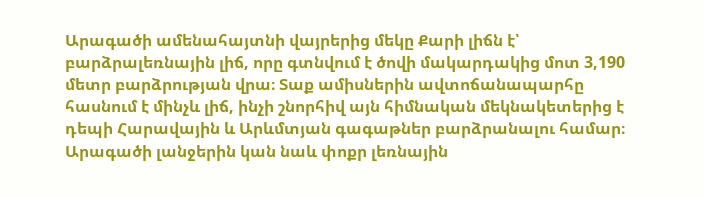Արագածի ամենահայտնի վայրերից մեկը Քարի լիճն է՝ բարձրալեռնային լիճ, որը գտնվում է ծովի մակարդակից մոտ 3,190 մետր բարձրության վրա։ Տաք ամիսներին ավտոճանապարհը հասնում է մինչև լիճ, ինչի շնորհիվ այն հիմնական մեկնակետերից է դեպի Հարավային և Արևմտյան գագաթներ բարձրանալու համար։ Արագածի լանջերին կան նաև փոքր լեռնային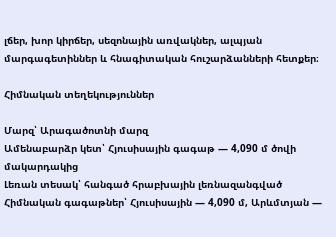լճեր, խոր կիրճեր, սեզոնային առվակներ, ալպյան մարգագետիններ և հնագիտական հուշարձանների հետքեր։

Հիմնական տեղեկություններ

Մարզ՝ Արագածոտնի մարզ
Ամենաբարձր կետ՝ Հյուսիսային գագաթ — 4,090 մ ծովի մակարդակից
Լեռան տեսակ՝ հանգած հրաբխային լեռնազանգված
Հիմնական գագաթներ՝ Հյուսիսային — 4,090 մ, Արևմտյան —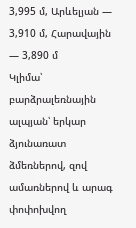3,995 մ, Արևելյան — 3,910 մ, Հարավային — 3,890 մ
Կլիմա՝ բարձրալեռնային ալպյան՝ երկար ձյունառատ ձմեռներով, զով ամառներով և արագ փոփոխվող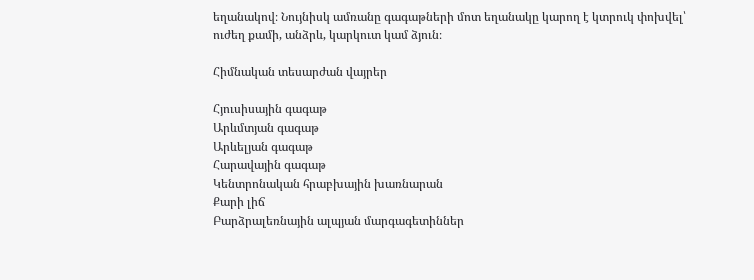եղանակով։ Նույնիսկ ամռանը գագաթների մոտ եղանակը կարող է կտրուկ փոխվել՝ ուժեղ քամի, անձրև, կարկուտ կամ ձյուն։

Հիմնական տեսարժան վայրեր

Հյուսիսային գագաթ
Արևմտյան գագաթ
Արևելյան գագաթ
Հարավային գագաթ
Կենտրոնական հրաբխային խառնարան
Քարի լիճ
Բարձրալեռնային ալպյան մարգագետիններ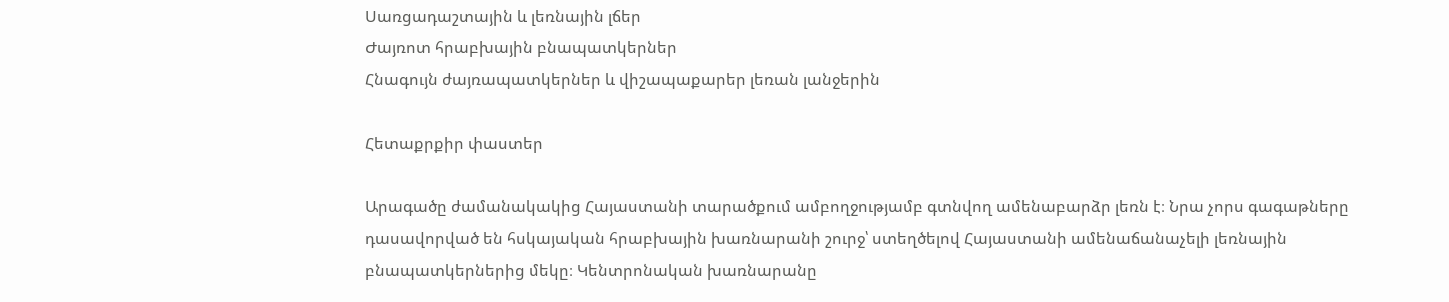Սառցադաշտային և լեռնային լճեր
Ժայռոտ հրաբխային բնապատկերներ
Հնագույն ժայռապատկերներ և վիշապաքարեր լեռան լանջերին

Հետաքրքիր փաստեր

Արագածը ժամանակակից Հայաստանի տարածքում ամբողջությամբ գտնվող ամենաբարձր լեռն է։ Նրա չորս գագաթները դասավորված են հսկայական հրաբխային խառնարանի շուրջ՝ ստեղծելով Հայաստանի ամենաճանաչելի լեռնային բնապատկերներից մեկը։ Կենտրոնական խառնարանը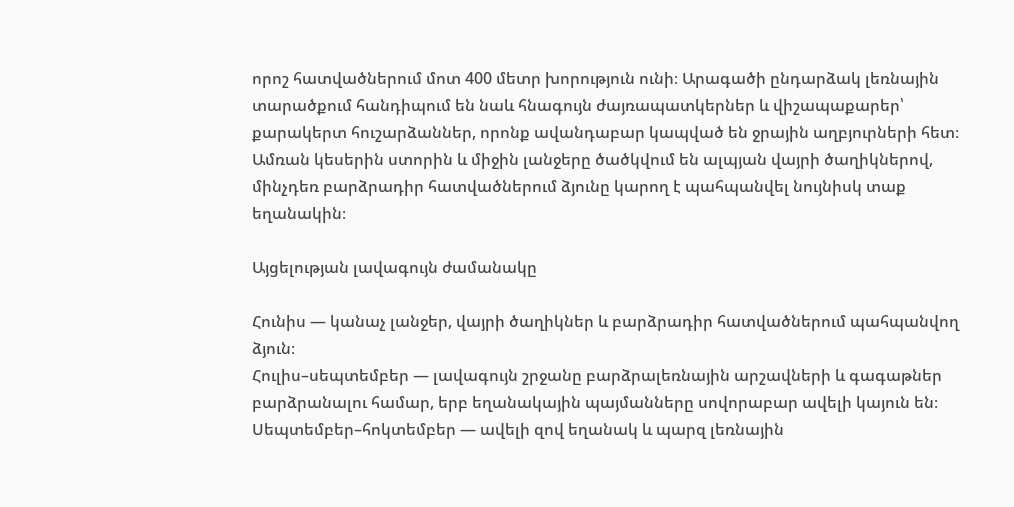որոշ հատվածներում մոտ 400 մետր խորություն ունի։ Արագածի ընդարձակ լեռնային տարածքում հանդիպում են նաև հնագույն ժայռապատկերներ և վիշապաքարեր՝ քարակերտ հուշարձաններ, որոնք ավանդաբար կապված են ջրային աղբյուրների հետ։ Ամռան կեսերին ստորին և միջին լանջերը ծածկվում են ալպյան վայրի ծաղիկներով, մինչդեռ բարձրադիր հատվածներում ձյունը կարող է պահպանվել նույնիսկ տաք եղանակին։

Այցելության լավագույն ժամանակը

Հունիս — կանաչ լանջեր, վայրի ծաղիկներ և բարձրադիր հատվածներում պահպանվող ձյուն։
Հուլիս–սեպտեմբեր — լավագույն շրջանը բարձրալեռնային արշավների և գագաթներ բարձրանալու համար, երբ եղանակային պայմանները սովորաբար ավելի կայուն են։
Սեպտեմբեր–հոկտեմբեր — ավելի զով եղանակ և պարզ լեռնային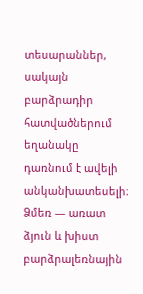տեսարաններ, սակայն բարձրադիր հատվածներում եղանակը դառնում է ավելի անկանխատեսելի։
Ձմեռ — առատ ձյուն և խիստ բարձրալեռնային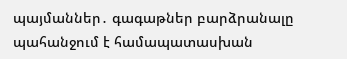պայմաններ․ գագաթներ բարձրանալը պահանջում է համապատասխան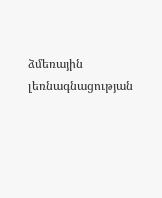ձմեռային լեռնագնացության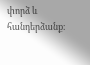փորձ և հանդերձանք։